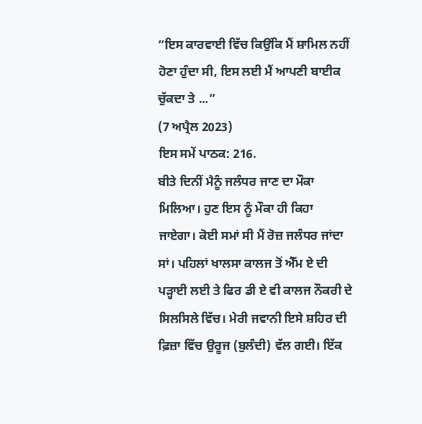“ਇਸ ਕਾਰਵਾਈ ਵਿੱਚ ਕਿਉਂਕਿ ਮੈਂ ਸ਼ਾਮਿਲ ਨਹੀਂ ਹੋਣਾ ਹੁੰਦਾ ਸੀ, ਇਸ ਲਈ ਮੈਂ ਆਪਣੀ ਬਾਈਕ ਚੁੱਕਦਾ ਤੇ ...”
(7 ਅਪ੍ਰੈਲ 2023)
ਇਸ ਸਮੇਂ ਪਾਠਕ: 216.
ਬੀਤੇ ਦਿਨੀਂ ਮੈਨੂੰ ਜਲੰਧਰ ਜਾਣ ਦਾ ਮੌਕਾ ਮਿਲਿਆ। ਹੁਣ ਇਸ ਨੂੰ ਮੌਕਾ ਹੀ ਕਿਹਾ ਜਾਏਗਾ। ਕੋਈ ਸਮਾਂ ਸੀ ਮੈਂ ਰੋਜ਼ ਜਲੰਧਰ ਜਾਂਦਾ ਸਾਂ। ਪਹਿਲਾਂ ਖਾਲਸਾ ਕਾਲਜ ਤੋਂ ਐੱਮ ਏ ਦੀ ਪੜ੍ਹਾਈ ਲਈ ਤੇ ਫਿਰ ਡੀ ਏ ਵੀ ਕਾਲਜ ਨੌਕਰੀ ਦੇ ਸਿਲਸਿਲੇ ਵਿੱਚ। ਮੇਰੀ ਜਵਾਨੀ ਇਸੇ ਸ਼ਹਿਰ ਦੀ ਫ਼ਿਜ਼ਾ ਵਿੱਚ ਉਰੂਜ (ਬੁਲੰਦੀ) ਵੱਲ ਗਈ। ਇੱਕ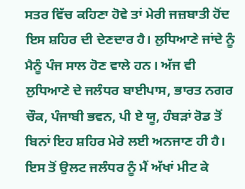ਸਤਰ ਵਿੱਚ ਕਹਿਣਾ ਹੋਵੇ ਤਾਂ ਮੇਰੀ ਜਜ਼ਬਾਤੀ ਹੋਂਦ ਇਸ ਸ਼ਹਿਰ ਦੀ ਦੇਣਦਾਰ ਹੈ। ਲੁਧਿਆਣੇ ਜਾਂਦੇ ਨੂੰ ਮੈਨੂੰ ਪੰਜ ਸਾਲ ਹੋਣ ਵਾਲੇ ਹਨ। ਅੱਜ ਵੀ ਲੁਧਿਆਣੇ ਦੇ ਜਲੰਧਰ ਬਾਈਪਾਸ, ਭਾਰਤ ਨਗਰ ਚੌਕ, ਪੰਜਾਬੀ ਭਵਨ, ਪੀ ਏ ਯੂ, ਹੰਬੜਾਂ ਰੋਡ ਤੋਂ ਬਿਨਾਂ ਇਹ ਸ਼ਹਿਰ ਮੇਰੇ ਲਈ ਅਨਜਾਣ ਹੀ ਹੈ। ਇਸ ਤੋਂ ਉਲਟ ਜਲੰਧਰ ਨੂੰ ਮੈਂ ਅੱਖਾਂ ਮੀਟ ਕੇ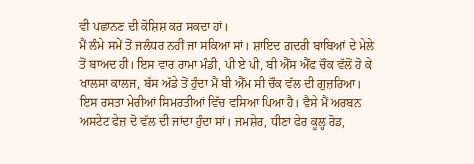ਵੀ ਪਛਾਨਣ ਦੀ ਕੋਸ਼ਿਸ਼ ਕਰ ਸਕਦਾ ਹਾਂ।
ਮੈਂ ਲੰਮੇ ਸਮੇਂ ਤੋਂ ਜਲੰਧਰ ਨਹੀਂ ਜਾ ਸਕਿਆ ਸਾਂ। ਸ਼ਾਇਦ ਗ਼ਦਰੀ ਬਾਬਿਆਂ ਦੇ ਮੇਲੇ ਤੋਂ ਬਾਅਦ ਹੀ। ਇਸ ਵਾਰ ਰਾਮਾ ਮੰਡੀ, ਪੀ ਏ ਪੀ, ਬੀ ਐੱਸ ਐੱਫ ਚੌਕ ਵੱਲੋਂ ਹੋ ਕੇ ਖਾਲਸਾ ਕਾਲਜ, ਬੱਸ ਅੱਡੇ ਤੋਂ ਹੁੰਦਾ ਮੈਂ ਬੀ ਐੱਮ ਸੀ ਚੌਕ ਵੱਲ ਦੀ ਗੁਜ਼ਰਿਆ। ਇਸ ਰਸਤਾ ਮੇਰੀਆਂ ਸਿਮਰਤੀਆਂ ਵਿੱਚ ਵਸਿਆ ਪਿਆ ਹੈ। ਵੈਸੇ ਮੈਂ ਅਰਬਨ ਅਸਟੇਟ ਫੇਜ਼ ਦੋ ਵੱਲ ਦੀ ਜਾਂਦਾ ਹੁੰਦਾ ਸਾਂ। ਜਮਸ਼ੇਰ, ਧੀਣਾ ਫੇਰ ਕੂਲ੍ਹ ਰੋਡ,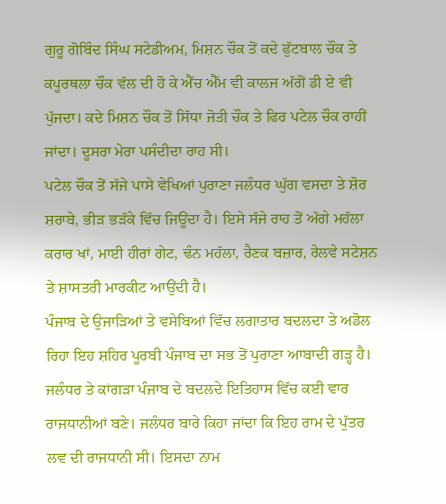ਗੁਰੂ ਗੋਬਿੰਦ ਸਿੰਘ ਸਟੇਡੀਅਮ, ਮਿਸ਼ਨ ਚੌਕ ਤੋਂ ਕਦੇ ਫੁੱਟਬਾਲ ਚੌਕ ਤੇ ਕਪੂਰਥਲਾ ਚੌਕ ਵੱਲ ਦੀ ਹੋ ਕੇ ਐੱਚ ਐੱਮ ਵੀ ਕਾਲਜ ਅੱਗੋਂ ਡੀ ਏ ਵੀ ਪੁੱਜਦਾ। ਕਦੇ ਮਿਸ਼ਨ ਚੌਕ ਤੋਂ ਸਿੱਧਾ ਜੋਤੀ ਚੌਕ ਤੇ ਫਿਰ ਪਟੇਲ ਚੌਕ ਰਾਹੀਂ ਜਾਂਦਾ। ਦੂਸਰਾ ਮੇਰਾ ਪਸੰਦੀਦਾ ਰਾਹ ਸੀ।
ਪਟੇਲ ਚੌਕ ਤੋਂ ਸੱਜੇ ਪਾਸੇ ਵੇਖਿਆਂ ਪੁਰਾਣਾ ਜਲੰਧਰ ਘੁੱਗ ਵਸਦਾ ਤੇ ਸ਼ੋਰ ਸ਼ਰਾਬੇ, ਭੀੜ ਭੜੱਕੇ ਵਿੱਚ ਜਿਊਂਦਾ ਹੈ। ਇਸੇ ਸੱਜੇ ਰਾਹ ਤੋਂ ਅੱਗੇ ਮਹੱਲਾ ਕਰਾਰ ਖਾਂ, ਮਾਈ ਹੀਰਾਂ ਗੇਟ, ਢੰਨ ਮਹੱਲਾ, ਰੈਣਕ ਬਜ਼ਾਰ, ਰੇਲਵੇ ਸਟੇਸ਼ਨ ਤੇ ਸ਼ਾਸਤਰੀ ਮਾਰਕੀਟ ਆਉਂਦੀ ਹੈ।
ਪੰਜਾਬ ਦੇ ਉਜਾੜਿਆਂ ਤੇ ਵਸੇਬਿਆਂ ਵਿੱਚ ਲਗਾਤਾਰ ਬਦਲਦਾ ਤੇ ਅਡੋਲ ਰਿਹਾ ਇਹ ਸ਼ਹਿਰ ਪੂਰਬੀ ਪੰਜਾਬ ਦਾ ਸਭ ਤੋਂ ਪੁਰਾਣਾ ਆਬਾਦੀ ਗੜ੍ਹ ਹੈ। ਜਲੰਧਰ ਤੇ ਕਾਂਗੜਾ ਪੰਜਾਬ ਦੇ ਬਦਲਦੇ ਇਤਿਹਾਸ ਵਿੱਚ ਕਈ ਵਾਰ ਰਾਜਧਾਨੀਆਂ ਬਣੇ। ਜਲੰਧਰ ਬਾਰੇ ਕਿਹਾ ਜਾਂਦਾ ਕਿ ਇਹ ਰਾਮ ਦੇ ਪੁੱਤਰ ਲਵ ਦੀ ਰਾਜਧਾਨੀ ਸੀ। ਇਸਦਾ ਨਾਮ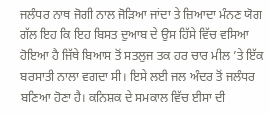ਜਲੰਧਰ ਨਾਥ ਜੋਗੀ ਨਾਲ ਜੋੜਿਆ ਜਾਂਦਾ ਤੇ ਜ਼ਿਆਦਾ ਮੰਨਣ ਯੋਗ ਗੱਲ ਇਹ ਕਿ ਇਹ ਬਿਸਤ ਦੁਆਬ ਦੇ ਉਸ ਹਿੱਸੇ ਵਿੱਚ ਵਸਿਆ ਹੋਇਆ ਹੈ ਜਿੱਥੇ ਬਿਆਸ ਤੋਂ ਸਤਲੁਜ ਤਕ ਹਰ ਚਾਰ ਮੀਲ ’ਤੇ ਇੱਕ ਬਰਸਾਤੀ ਨਾਲਾ ਵਗਦਾ ਸੀ। ਇਸੇ ਲਈ ਜਲ ਅੰਦਰ ਤੋਂ ਜਲੰਧਰ ਬਣਿਆ ਹੋਣਾ ਹੈ। ਕਨਿਸ਼ਕ ਦੇ ਸਮਕਾਲ ਵਿੱਚ ਈਸਾ ਦੀ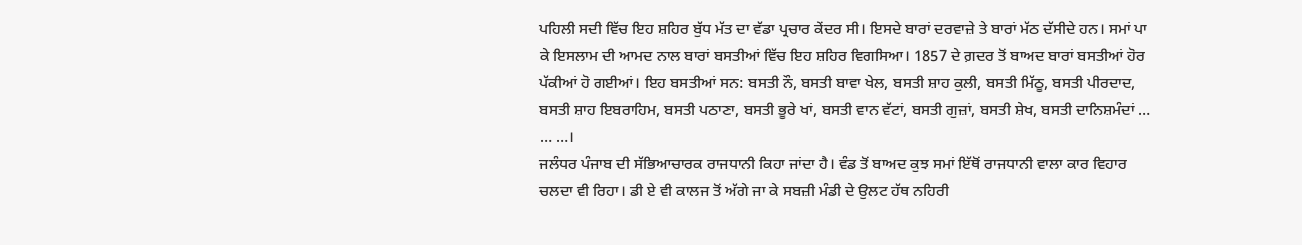ਪਹਿਲੀ ਸਦੀ ਵਿੱਚ ਇਹ ਸ਼ਹਿਰ ਬੁੱਧ ਮੱਤ ਦਾ ਵੱਡਾ ਪ੍ਰਚਾਰ ਕੇਂਦਰ ਸੀ। ਇਸਦੇ ਬਾਰਾਂ ਦਰਵਾਜ਼ੇ ਤੇ ਬਾਰਾਂ ਮੱਠ ਦੱਸੀਦੇ ਹਨ। ਸਮਾਂ ਪਾ ਕੇ ਇਸਲਾਮ ਦੀ ਆਮਦ ਨਾਲ ਬਾਰਾਂ ਬਸਤੀਆਂ ਵਿੱਚ ਇਹ ਸ਼ਹਿਰ ਵਿਗਸਿਆ। 1857 ਦੇ ਗ਼ਦਰ ਤੋਂ ਬਾਅਦ ਬਾਰਾਂ ਬਸਤੀਆਂ ਹੋਰ ਪੱਕੀਆਂ ਹੋ ਗਈਆਂ। ਇਹ ਬਸਤੀਆਂ ਸਨ: ਬਸਤੀ ਨੌ, ਬਸਤੀ ਬਾਵਾ ਖੇਲ, ਬਸਤੀ ਸ਼ਾਹ ਕੁਲੀ, ਬਸਤੀ ਮਿੱਠੂ, ਬਸਤੀ ਪੀਰਦਾਦ, ਬਸਤੀ ਸ਼ਾਹ ਇਬਰਾਹਿਮ, ਬਸਤੀ ਪਠਾਣਾ, ਬਸਤੀ ਭੂਰੇ ਖਾਂ, ਬਸਤੀ ਵਾਨ ਵੱਟਾਂ, ਬਸਤੀ ਗੁਜ਼ਾਂ, ਬਸਤੀ ਸ਼ੇਖ, ਬਸਤੀ ਦਾਨਿਸ਼ਮੰਦਾਂ … … …।
ਜਲੰਧਰ ਪੰਜਾਬ ਦੀ ਸੱਭਿਆਚਾਰਕ ਰਾਜਧਾਨੀ ਕਿਹਾ ਜਾਂਦਾ ਹੈ। ਵੰਡ ਤੋਂ ਬਾਅਦ ਕੁਝ ਸਮਾਂ ਇੱਥੋਂ ਰਾਜਧਾਨੀ ਵਾਲਾ ਕਾਰ ਵਿਹਾਰ ਚਲਦਾ ਵੀ ਰਿਹਾ। ਡੀ ਏ ਵੀ ਕਾਲਜ ਤੋਂ ਅੱਗੇ ਜਾ ਕੇ ਸਬਜ਼ੀ ਮੰਡੀ ਦੇ ਉਲਟ ਹੱਥ ਨਹਿਰੀ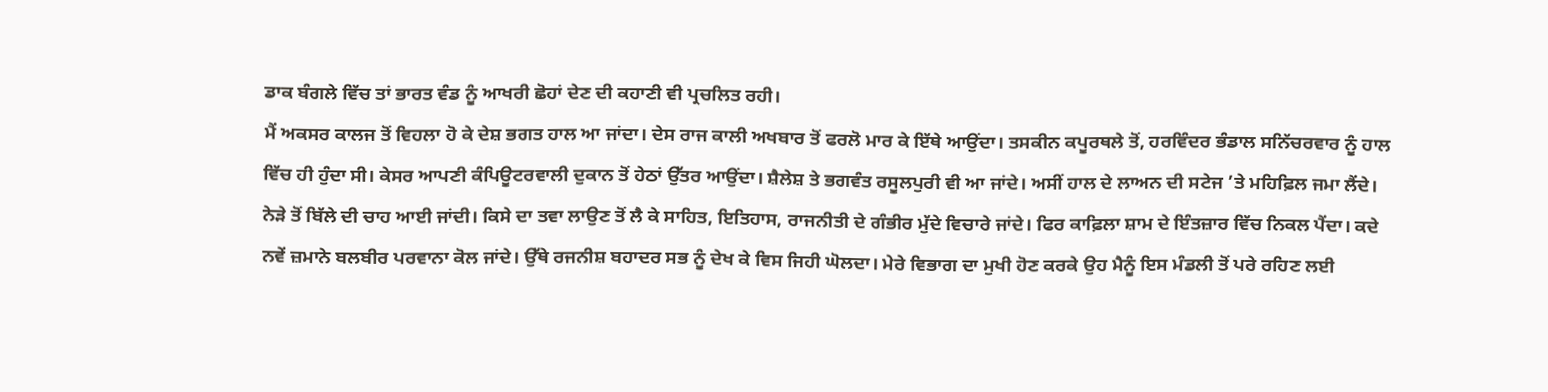ਡਾਕ ਬੰਗਲੇ ਵਿੱਚ ਤਾਂ ਭਾਰਤ ਵੰਡ ਨੂੰ ਆਖਰੀ ਛੋਹਾਂ ਦੇਣ ਦੀ ਕਹਾਣੀ ਵੀ ਪ੍ਰਚਲਿਤ ਰਹੀ।
ਮੈਂ ਅਕਸਰ ਕਾਲਜ ਤੋਂ ਵਿਹਲਾ ਹੋ ਕੇ ਦੇਸ਼ ਭਗਤ ਹਾਲ ਆ ਜਾਂਦਾ। ਦੇਸ ਰਾਜ ਕਾਲੀ ਅਖਬਾਰ ਤੋਂ ਫਰਲੋ ਮਾਰ ਕੇ ਇੱਥੇ ਆਉਂਦਾ। ਤਸਕੀਨ ਕਪੂਰਥਲੇ ਤੋਂ, ਹਰਵਿੰਦਰ ਭੰਡਾਲ ਸਨਿੱਚਰਵਾਰ ਨੂੰ ਹਾਲ ਵਿੱਚ ਹੀ ਹੁੰਦਾ ਸੀ। ਕੇਸਰ ਆਪਣੀ ਕੰਪਿਊਟਰਵਾਲੀ ਦੁਕਾਨ ਤੋਂ ਹੇਠਾਂ ਉੱਤਰ ਆਉਂਦਾ। ਸ਼ੈਲੇਸ਼ ਤੇ ਭਗਵੰਤ ਰਸੂਲਪੁਰੀ ਵੀ ਆ ਜਾਂਦੇ। ਅਸੀਂ ਹਾਲ ਦੇ ਲਾਅਨ ਦੀ ਸਟੇਜ ’ਤੇ ਮਹਿਫ਼ਿਲ ਜਮਾ ਲੈਂਦੇ। ਨੇੜੇ ਤੋਂ ਬਿੱਲੇ ਦੀ ਚਾਹ ਆਈ ਜਾਂਦੀ। ਕਿਸੇ ਦਾ ਤਵਾ ਲਾਉਣ ਤੋਂ ਲੈ ਕੇ ਸਾਹਿਤ, ਇਤਿਹਾਸ, ਰਾਜਨੀਤੀ ਦੇ ਗੰਭੀਰ ਮੁੱਦੇ ਵਿਚਾਰੇ ਜਾਂਦੇ। ਫਿਰ ਕਾਫ਼ਿਲਾ ਸ਼ਾਮ ਦੇ ਇੰਤਜ਼ਾਰ ਵਿੱਚ ਨਿਕਲ ਪੈਂਦਾ। ਕਦੇ ਨਵੇਂ ਜ਼ਮਾਨੇ ਬਲਬੀਰ ਪਰਵਾਨਾ ਕੋਲ ਜਾਂਦੇ। ਉੱਥੇ ਰਜਨੀਸ਼ ਬਹਾਦਰ ਸਭ ਨੂੰ ਦੇਖ ਕੇ ਵਿਸ ਜਿਹੀ ਘੋਲਦਾ। ਮੇਰੇ ਵਿਭਾਗ ਦਾ ਮੁਖੀ ਹੋਣ ਕਰਕੇ ਉਹ ਮੈਨੂੰ ਇਸ ਮੰਡਲੀ ਤੋਂ ਪਰੇ ਰਹਿਣ ਲਈ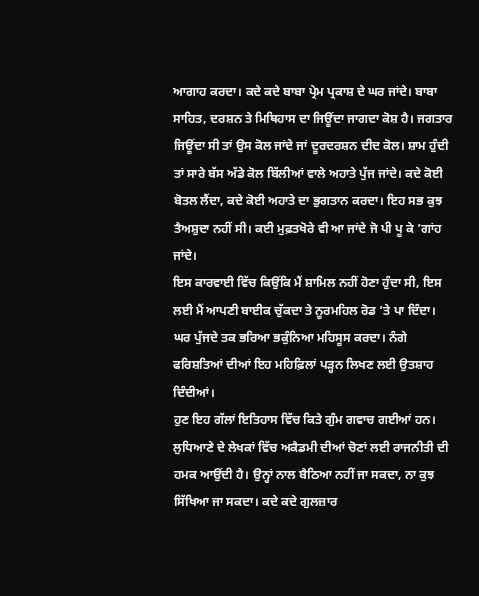ਆਗਾਹ ਕਰਦਾ। ਕਦੇ ਕਦੇ ਬਾਬਾ ਪ੍ਰੇਮ ਪ੍ਰਕਾਸ਼ ਦੇ ਘਰ ਜਾਂਦੇ। ਬਾਬਾ ਸਾਹਿਤ, ਦਰਸ਼ਨ ਤੇ ਮਿਥਿਹਾਸ ਦਾ ਜਿਊਂਦਾ ਜਾਗਦਾ ਕੋਸ਼ ਹੈ। ਜਗਤਾਰ ਜਿਊਂਦਾ ਸੀ ਤਾਂ ਉਸ ਕੋਲ ਜਾਂਦੇ ਜਾਂ ਦੂਰਦਰਸ਼ਨ ਦੀਦ ਕੋਲ। ਸ਼ਾਮ ਹੁੰਦੀ ਤਾਂ ਸਾਰੇ ਬੱਸ ਅੱਡੇ ਕੋਲ ਬਿੱਲੀਆਂ ਵਾਲੇ ਅਹਾਤੇ ਪੁੱਜ ਜਾਂਦੇ। ਕਦੇ ਕੋਈ ਬੋਤਲ ਲੈਂਦਾ, ਕਦੇ ਕੋਈ ਅਹਾਤੇ ਦਾ ਭੁਗਤਾਨ ਕਰਦਾ। ਇਹ ਸਭ ਕੁਝ ਤੈਅਸ਼ੁਦਾ ਨਹੀਂ ਸੀ। ਕਈ ਮੁਫ਼ਤਖੋਰੇ ਵੀ ਆ ਜਾਂਦੇ ਜੋ ਪੀ ਪੂ ਕੇ ’ਗਾਂਹ ਜਾਂਦੇ।
ਇਸ ਕਾਰਵਾਈ ਵਿੱਚ ਕਿਉਂਕਿ ਮੈਂ ਸ਼ਾਮਿਲ ਨਹੀਂ ਹੋਣਾ ਹੁੰਦਾ ਸੀ, ਇਸ ਲਈ ਮੈਂ ਆਪਣੀ ਬਾਈਕ ਚੁੱਕਦਾ ਤੇ ਨੂਰਮਹਿਲ ਰੋਡ ’ਤੇ ਪਾ ਦਿੰਦਾ। ਘਰ ਪੁੱਜਦੇ ਤਕ ਭਰਿਆ ਭਕੁੰਨਿਆ ਮਹਿਸੂਸ ਕਰਦਾ। ਨੰਗੇ ਫਰਿਸ਼ਤਿਆਂ ਦੀਆਂ ਇਹ ਮਹਿਫ਼ਿਲਾਂ ਪੜ੍ਹਨ ਲਿਖਣ ਲਈ ਉਤਸ਼ਾਹ ਦਿੰਦੀਆਂ।
ਹੁਣ ਇਹ ਗੱਲਾਂ ਇਤਿਹਾਸ ਵਿੱਚ ਕਿਤੇ ਗੁੰਮ ਗਵਾਚ ਗਈਆਂ ਹਨ। ਲੁਧਿਆਣੇ ਦੇ ਲੇਖਕਾਂ ਵਿੱਚ ਅਕੈਡਮੀ ਦੀਆਂ ਚੋਣਾਂ ਲਈ ਰਾਜਨੀਤੀ ਦੀ ਹਮਕ ਆਉਂਦੀ ਹੈ। ਉਨ੍ਹਾਂ ਨਾਲ ਬੈਠਿਆ ਨਹੀਂ ਜਾ ਸਕਦਾ, ਨਾ ਕੁਝ ਸਿੱਖਿਆ ਜਾ ਸਕਦਾ। ਕਦੇ ਕਦੇ ਗੁਲਜ਼ਾਰ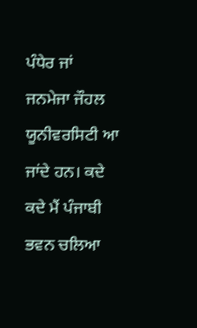ਪੰਧੇਰ ਜਾਂ ਜਨਮੇਜਾ ਜੌਹਲ ਯੂਨੀਵਰਸਿਟੀ ਆ ਜਾਂਦੇ ਹਨ। ਕਦੇ ਕਦੇ ਮੈਂ ਪੰਜਾਬੀ ਭਵਨ ਚਲਿਆ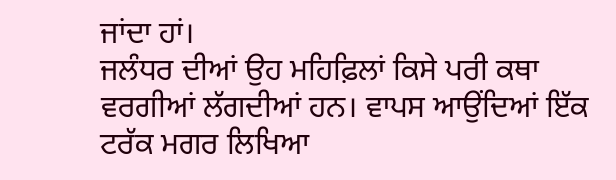ਜਾਂਦਾ ਹਾਂ।
ਜਲੰਧਰ ਦੀਆਂ ਉਹ ਮਹਿਫ਼ਿਲਾਂ ਕਿਸੇ ਪਰੀ ਕਥਾ ਵਰਗੀਆਂ ਲੱਗਦੀਆਂ ਹਨ। ਵਾਪਸ ਆਉਂਦਿਆਂ ਇੱਕ ਟਰੱਕ ਮਗਰ ਲਿਖਿਆ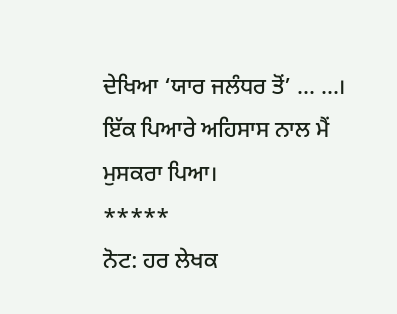ਦੇਖਿਆ ‘ਯਾਰ ਜਲੰਧਰ ਤੋਂ’ … …।
ਇੱਕ ਪਿਆਰੇ ਅਹਿਸਾਸ ਨਾਲ ਮੈਂ ਮੁਸਕਰਾ ਪਿਆ।
*****
ਨੋਟ: ਹਰ ਲੇਖਕ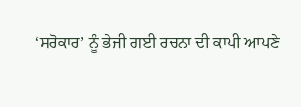‘ਸਰੋਕਾਰ’ ਨੂੰ ਭੇਜੀ ਗਈ ਰਚਨਾ ਦੀ ਕਾਪੀ ਆਪਣੇ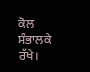ਕੋਲ ਸੰਭਾਲਕੇ ਰੱਖੇ।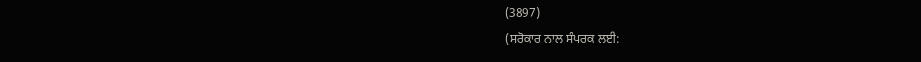(3897)
(ਸਰੋਕਾਰ ਨਾਲ ਸੰਪਰਕ ਲਈ: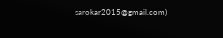sarokar2015@gmail.com)